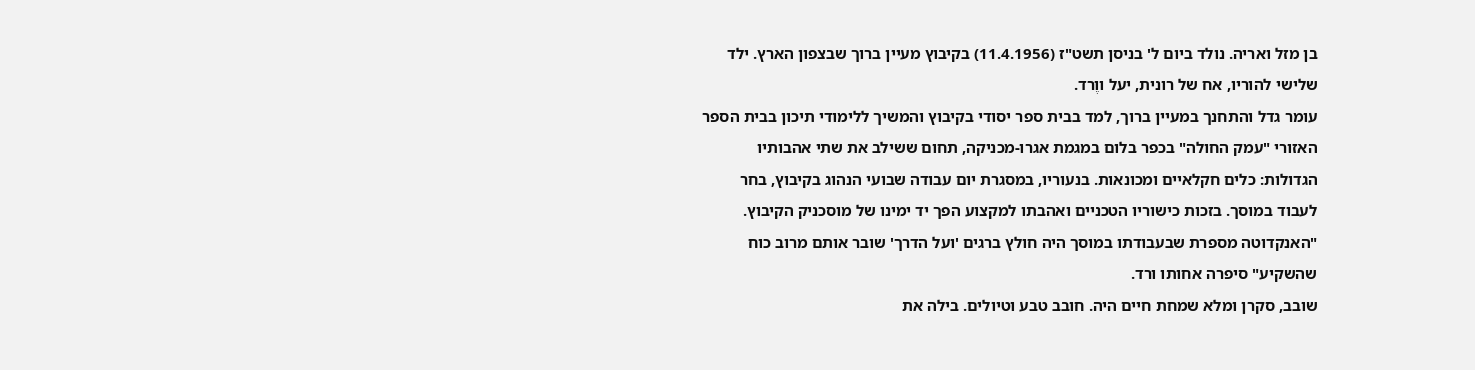בן מזל ואריה. נולד ביום ל' בניסן תשט"ז (11.4.1956) בקיבוץ מעיין ברוך שבצפון הארץ. ילד שלישי להוריו, אח של רונית, יעל ווֶרד.
עומר גדל והתחנך במעיין ברוך, למד בבית ספר יסודי בקיבוץ והמשיך ללימודי תיכון בבית הספר האזורי "עמק החולה" בכפר בלום במגמת אגרו-מכניקה, תחום ששילב את שתי אהבותיו הגדולות: כלים חקלאיים ומכונאות. בנעוריו, במסגרת יום עבודה שבועי הנהוג בקיבוץ, בחר לעבוד במוסך. בזכות כישוריו הטכניים ואהבתו למקצוע הפך יד ימינו של מוסכניק הקיבוץ. "האנקדוטה מספרת שבעבודתו במוסך היה חולץ ברגים 'ועל הדרך' שובר אותם מרוב כוח שהשקיע" סיפרה אחותו ורד.
שובב, סקרן ומלא שמחת חיים היה. חובב טבע וטיולים. בילה את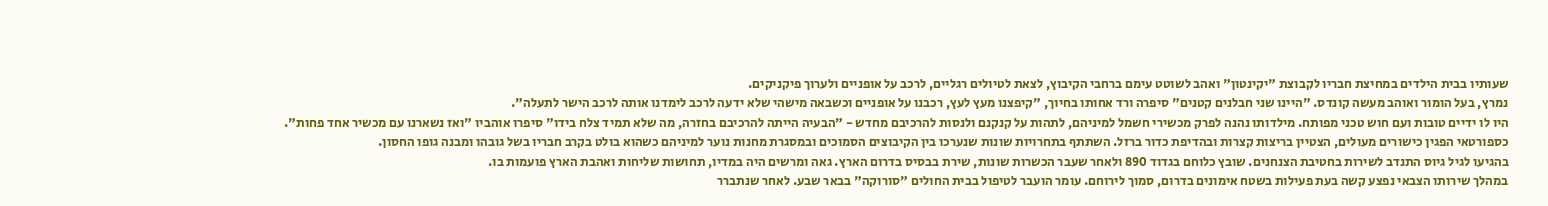שעותיו בבית הילדים במחיצת חבריו לקבוצת "יקינטון" ואהב לשוטט עימם ברחבי הקיבוץ, לצאת לטיולים רגליים, לרכב על אופניים ולערוך פיקניקים.
נמרץ, בעל הומור ואוהב מעשה קונדס. "היינו שני חבלנים קטנים" סיפרה ורד אחותו בחיוך, "קיפצנו מעץ לעץ, רכבנו על אופניים וכשבאה מישהי שלא ידעה לרכב לימדנו אותה לרכב הישר לתעלה".
היו לו ידיים טובות ועם חוש טכני מפותח. מילדותו נהנה לפרק מכשירי חשמל למיניהם, לתהות על קנקנם ולנסות להרכיבם מחדש - "הבעיה הייתה להרכיבם בחזרה, מה שלא תמיד צלח בידו" סיפרו אוהביו "ואז נשארנו עם מכשיר אחד פחות".
כספורטאי הפגין כישורים מעולים, הצטיין בריצות קצרות ובהדיפת כדור ברזל. השתתף בתחרויות שונות שנערכו בין הקיבוצים הסמוכים ובמסגרת מחנות נוער למיניהם כשהוא בולט בקרב חבריו בשל גובהו ומבנה גופו החסון.
בהגיעו לגיל גיוס התנדב לשירות בחטיבת הצנחנים. שובץ כלוחם בגדוד 890 ולאחר שעבר הכשרות שונות, שירת בבסיס בדרום הארץ. גאה ומרשים היה במדיו, תחושות שליחות ואהבת הארץ פועמות בו.
במהלך שירותו הצבאי נפצע קשה בעת פעילות בשטח אימונים בדרום, סמוך לירוחם. עומר הועבר לטיפול בבית החולים "סורוקה" בבאר שבע. לאחר שנתברר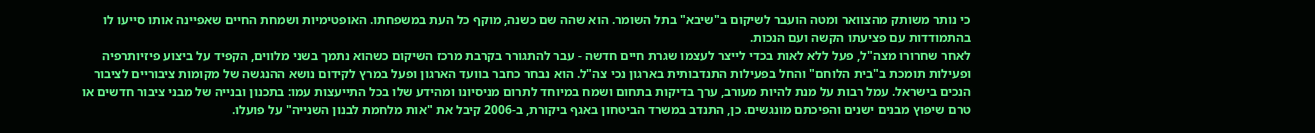כי נותר משותק מהצוואר ומטה הועבר לשיקום ב"שיבא" בתל השומר. הוא שהה שם כשנה, מוקף כל העת במשפחתו. האופטימיות ושמחת החיים שאפיינה אותו סייעו לו בהתמודדות עם פציעתו הקשה ועם הנכות.
לאחר שחרורו מצה"ל, פעל ללא לאות בכדי לייצר לעצמו שגרת חיים חדשה - עבר להתגורר בקרבת מרכז השיקום כשהוא נתמך בשני מלווים, הקפיד על ביצוע פיזיותרפיה ופעילות תומכת ב"בית הלוחם" והחל בפעילות התנדבותית בארגון נכי צה"ל. הוא נבחר כחבר בוועד הארגון ופעל במרץ לקידום נושא ההנגשה של מקומות ציבוריים לציבור הנכים בישראל. עמל רבות על מנת להיות מעורב, ערך בדיקות בתחום ושמח במיוחד לתרום מניסיונו ומהידע שלו בכל התייעצות עמו: בתכנון ובנייה של מבני ציבור חדשים או טרם שיפוץ מבנים ישנים והפיכתם מונגשים. כן, התנדב במשרד הביטחון באגף ביקורת, ב-2006 קיבל את "אות מלחמת לבנון השנייה" על פועלו.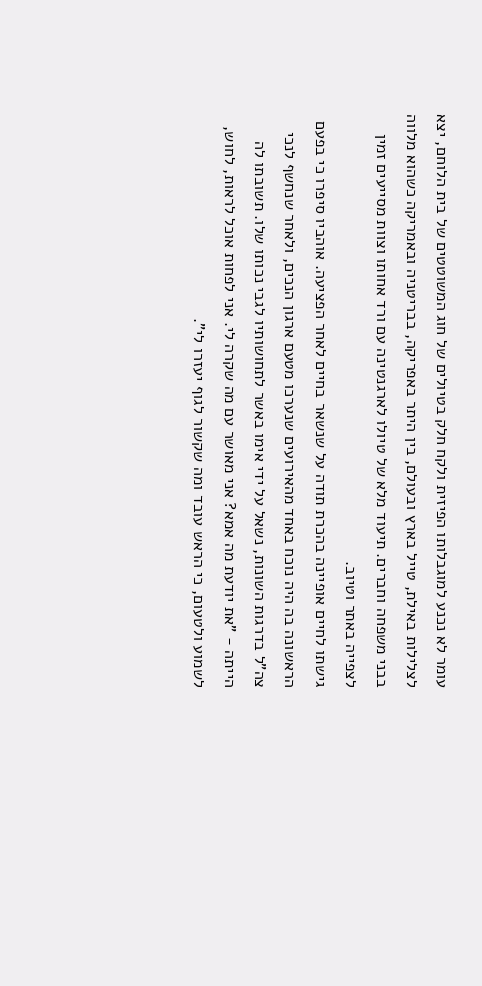עומר לא נכנע למוגבלותו הפיזית ולקח חלק בטיולים של חוג המשוטטים של בית הלוחם, יצא לצלילות באילת, טייל בארץ ובעולם, בין היתר באפריקה, בבריטניה ובאמריקה כשהוא מלווה בבני משפחה וחברים. תיעוד מלא של טיולו לארגנטינה עם ורד אחותו וצוות מסייעים זמין לצפייה באתר וטיוב.
גישתו לחיים אופיינה בהכרת תודה על שנשאר בחיים לאחר הפציעה. אוהביו סיפרו כי בפעם הראשונה בה היה נוכח באחד מהאירועים שנערכו מטעם ארגון הנכים, ולאחר שנחשף לנכי צה"ל בדרגות השונות, נשאל על ידי אימו באשר לתחושותיו לגבי נכותו שלו. תשובתו לה הייתה - "את יודעת מה אמא? אני מאושר עם מה שקרה לי. אני לפחות אוכל לראות, לחוש, לשמוע ולטעום, כי הראש עובד ומה שקשור לגוף יעזרו לי".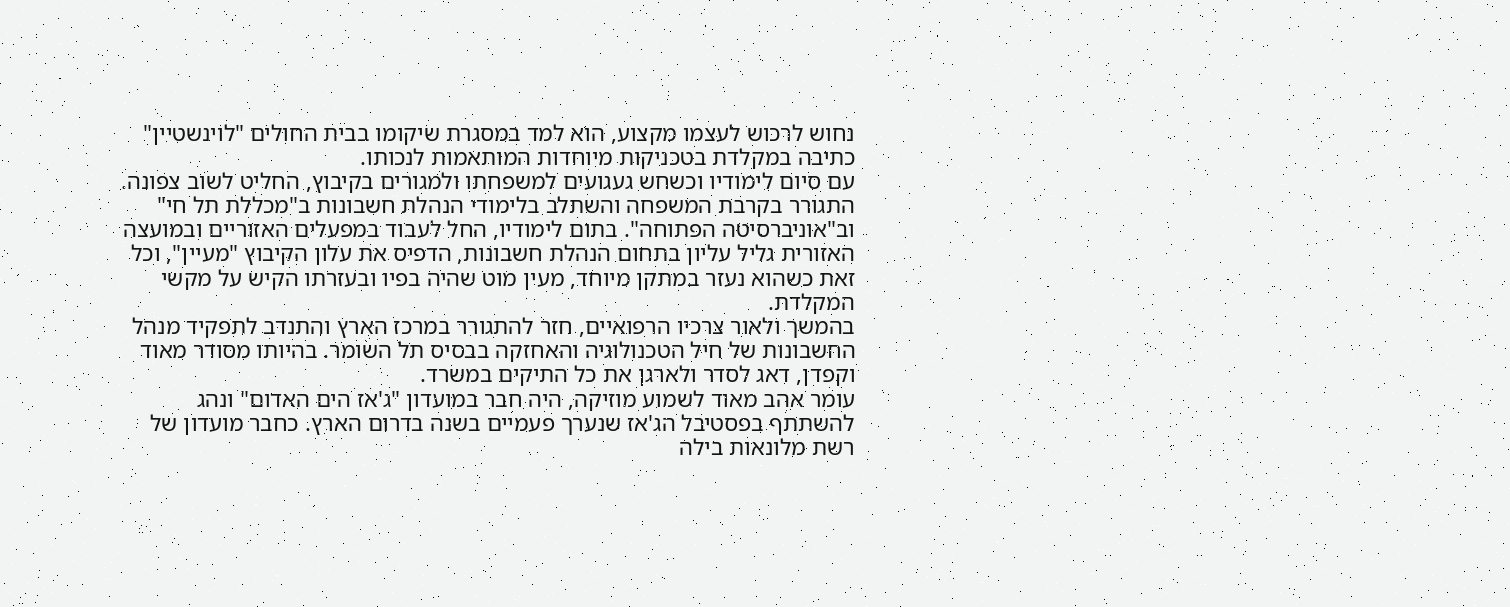נחוש לרכוש לעצמו מקצוע, הוא למד במסגרת שיקומו בבית החולים "לוינשטיין" כתיבה במקלדת בטכניקות מיוחדות המותאמות לנכותו.
עם סיום לימודיו וכשחש געגועים למשפחתו ולמגורים בקיבוץ, החליט לשוב צפונה. התגורר בקרבת המשפחה והשתלב בלימודי הנהלת חשבונות ב"מכללת תל חי" וב"אוניברסיטה הפתוחה". בתום לימודיו, החל לעבוד במפעלים האזוריים ובמועצה האזורית גליל עליון בתחום הנהלת חשבונות, הדפיס את עלון הקיבוץ "מעיין", וכל זאת כשהוא נעזר במתקן מיוחד, מעין מוט שהיה בפיו ובעזרתו הקיש על מקשי המקלדת.
בהמשך ולאור צרכיו הרפואיים, חזר להתגורר במרכז הארץ והתנדב לתפקיד מנהל החשבונות של חיל הטכנולוגיה והאחזקה בבסיס תל השומר. בהיותו מסודר מאוד וקפדן, דאג לסדר ולארגן את כל התיקים במשרד.
עומר אהב מאוד לשמוע מוזיקה, היה חבר במועדון "ג'אז הים האדום" ונהג להשתתף בפסטיבל הג'אז שנערך פעמיים בשנה בדרום הארץ. כחבר מועדון של רשת מלונאות בילה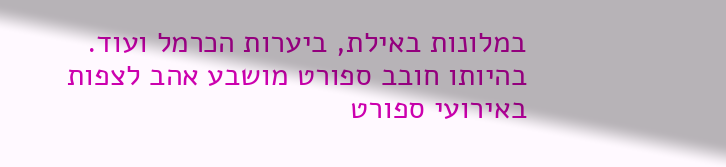במלונות באילת, ביערות הכרמל ועוד.
בהיותו חובב ספורט מושבע אהב לצפות באירועי ספורט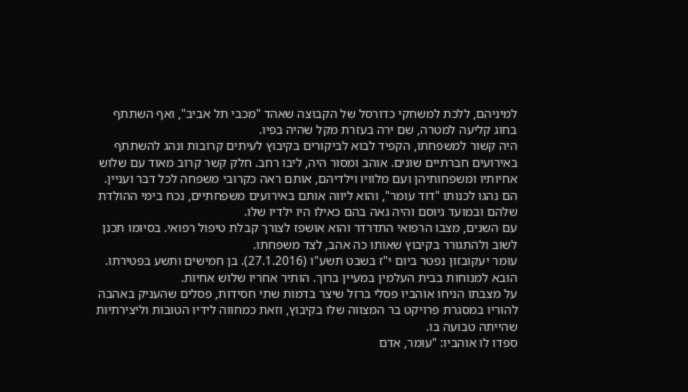למיניהם, ללכת למשחקי כדורסל של הקבוצה שאהד "מכבי תל אביב", ואף השתתף בחוג קליעה למטרה, שם ירה בעזרת מקל שהיה בפיו.
היה קשור למשפחתו, הקפיד לבוא לביקורים בקיבוץ לעיתים קרובות ונהג להשתתף באירועים חברתיים שונים. אוהב ומסור היה, ליבו רחב. חלק קשר קרוב מאוד עם שלוש אחיותיו ומשפחותיהן ועם מלוויו וילדיהם, אותם ראה כקרובי משפחה לכל דבר ועניין. הם נהגו לכנותו "דוד עומר", והוא ליווה אותם באירועים משפחתיים, נכח בימי ההולדת שלהם ובמועד גיוסם והיה גאה בהם כאילו היו ילדיו שלו.
עם השנים, מצבו הרפואי התדרדר והוא אושפז לצורך קבלת טיפול רפואי. בסיומו תכנן לשוב ולהתגורר בקיבוץ שאותו כה אהב, לצד משפחתו.
עומר יעקובזון נפטר ביום י"ז בשבט תשע"ו (27.1.2016). בן חמישים ותשע בפטירתו. הובא למנוחות בבית העלמין במעיין ברוך. הותיר אחריו שלוש אחיות.
על מצבתו הניחו אוהביו פסלי ברזל שיצר בדמות שתי חסידות, פסלים שהעניק באהבה להוריו במסגרת פרויקט בר המצווה שלו בקיבוץ, וזאת כמחווה לידיו הטובות וליצירתיות שהייתה טבועה בו.
ספדו לו אוהביו: "עומר, אדם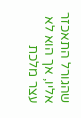שהגורל התאכזר אליו, אך הוא לא עצר מלכת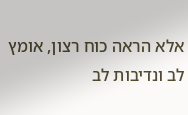אלא הראה כוח רצון, אומץ לב ונדיבות לב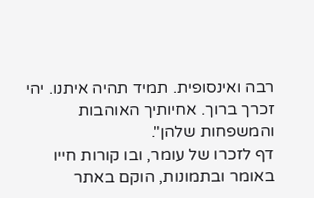רבה ואינסופית. תמיד תהיה איתנו. יהי זכרך ברוך. אחיותיך האוהבות והמשפחות שלהן".
דף לזכרו של עומר, ובו קורות חייו באומר ובתמונות, הוקם באתר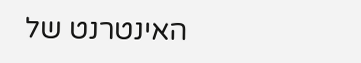האינטרנט של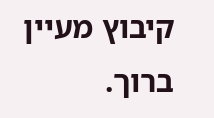קיבוץ מעיין ברוך.